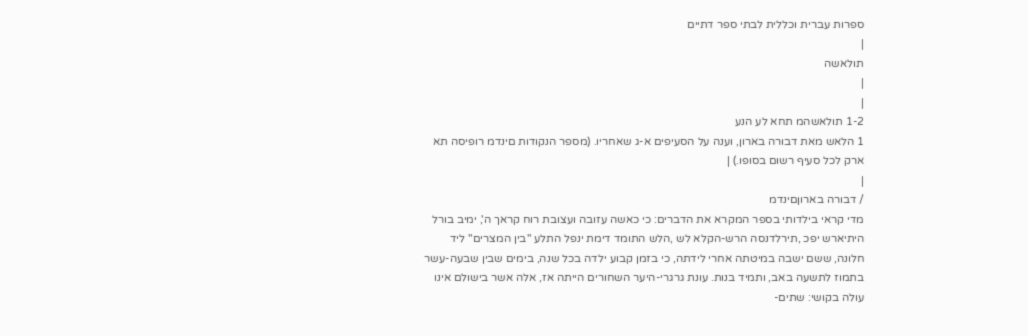ספרות עברית וכללית לבתי ספר דתיים
|
תולאשה
|
|
1-2 תולאשהמ תחא לע הנע
1 הלאש מאת דבורה בארון, וענה על הסעיפים א-ג שאחריו. (מספר הנקודות םינדמ רופיסה תא ארק לכל סעיף רשום בסופו.) |
|
/ דבורה בארוןםינדמ
מדי קראי בילדותי בספר המקרא את הדברים: כי כאשה עזובה ועצובת רוח קראך ה', ימיב בורל היתיארש יפכ ,תירלדנסה הרש-הקלא לש ,הלש התומד דימת ינפל התלע "בין המצרים" ליד חלונה, ששם ישבה במיטתה אחרי לידתה, כי בזמן קבוע ילדה בכל שנה, בימים שבין שבעה-עשר בתמוז לתשעה באב, ותמיד בנות. עונת גרגרי-היער השחורים הייתה אז, אלה אשר בישולם אינו עולה בקושי: שתים-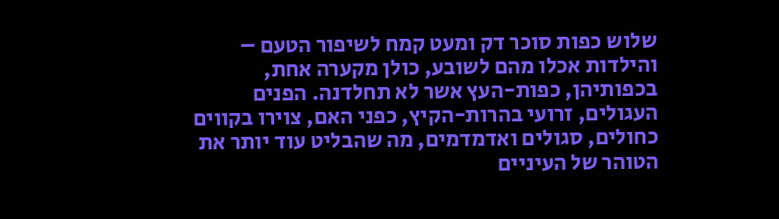שלוש כפות סוכר דק ומעט קמח לשיפור הטעם – והילדות אכלו מהם לשובע, כולן מקערה אחת, בכפותיהן, כפות-העץ אשר לא תחלדנה. הפנים העגולים, זרועי בהרות-הקיץ, כפני האם, צוירו בקווים כחולים, סגולים ואדמדמים, מה שהבליט עוד יותר את הטוהר של העיניים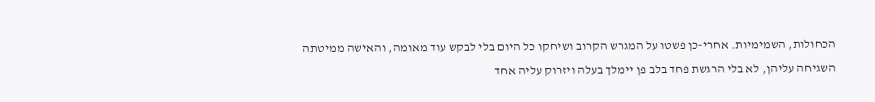הכחולות, השמימיות. אחרי-כן פשטו על המגרש הקרוב ושיחקו כל היום בלי לבקש עוד מאומה, והאישה ממיטתה השגיחה עליהן, לא בלי הרגשת פחד בלב פן יימלך בעלה ויזרוק עליה אחד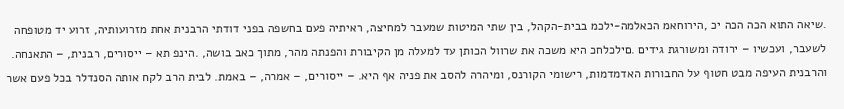.שיאה התוא הכה הכה יכ ,הירוחאמ הכאלמה-ילכמ בבית-הקהל, בין שתי המיטות שמעבר למחיצה, ראיתיה פעם בחשפה בפני דודתי הרבנית אחת מזרועותיה, זרוע יד מטופחה לשעבר, ועכשיו – ירודה ומשורגת גידים .םילכלחכ היא משכה את שרוול הכותן עד למעלה מן הקיבורת והפנתה מהר, מתוך כאב בושה, .הינפ תא – ייסורים, רבנית, – התאנחה. והרבנית העיפה מבט חטוף על החבורות האדמדמות, רישומי הקורנס, ומיהרה להסב את פניה אף היא. – ייסורים, – אמרה, – באמת. לבית הרב לקח אותה הסנדלר בכל פעם אשר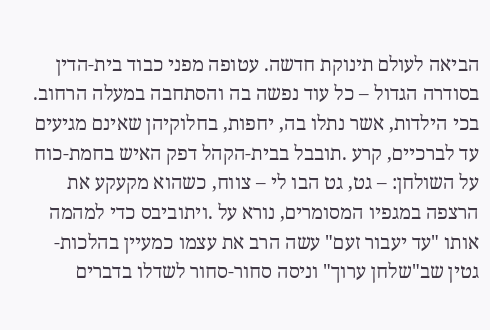הביאה לעולם תינוקת חדשה. עטופה מפני כבוד בית-הדין בסודרה הגדול – כל עוד נפשה בה והסתחבה במעלה הרחוב. בכי הילדות, אשר נתלו בה, יחפות, בחלוקיהן שאינם מגיעים עד לברכיים, קרע .תובבל בבית-הקהל דפק האיש בחמת-כוח על השולחן: – גט, גט הבו לי – צווח, כשהוא מקעקע את הרצפה במגפיו המסומרים, נורא על .ויתוביבס כדי למהמה אותו "עד יעבור זעם" עשה הרב את עצמו כמעיין בהלכות-גטין שב"שלחן ערוך" וניסה סחור-סחור לשדלו בדברים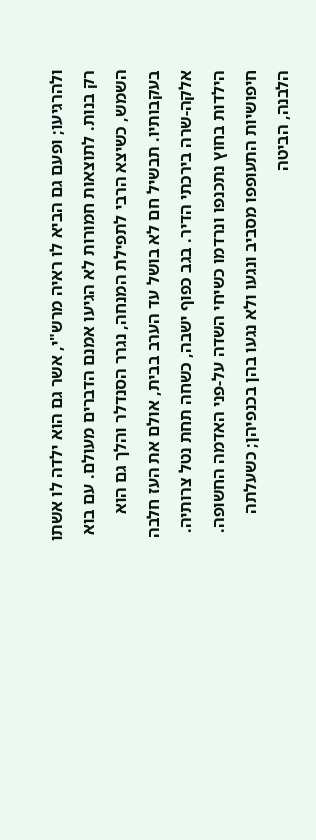ולהרגיעו; ופעם גם הביא לו ראיה מרש"י, אשר גם הוא ילדה לו אשתו רק בנות. לתוצאות חמורות לא הגיעו אמנם הדברים מעולם. עם בוא השמש, כשיצא הרבי לתפילת המנחה, נגרר הסנדלר והלך גם הוא בעקבותיו. תבשיל חם לא בושל עד הערב בבית, אולם את העז חלבה אלקה-שרה בירכתי הדיר. בגב כפוף ישבה, כשחה תחת נטל צרותיה. הילדות בחוץ נתכנפו ונרדמו כשיחי השדה על-פני האדמה החשופה. חיפושיות התעופפו מסביב ונגעו ולא נגעו בהן בכנפיהן; כשעלתה הלבנה, הביטה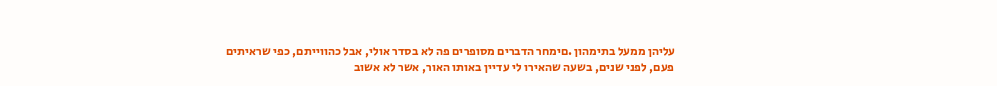עליהן ממעל בתימהון .םימחר הדברים מסופרים פה לא בסדר אולי, אבל כהווייתם, כפי שראיתים פעם, לפני שנים, בשעה שהאירו לי עדיין באותו האור, אשר לא אשוב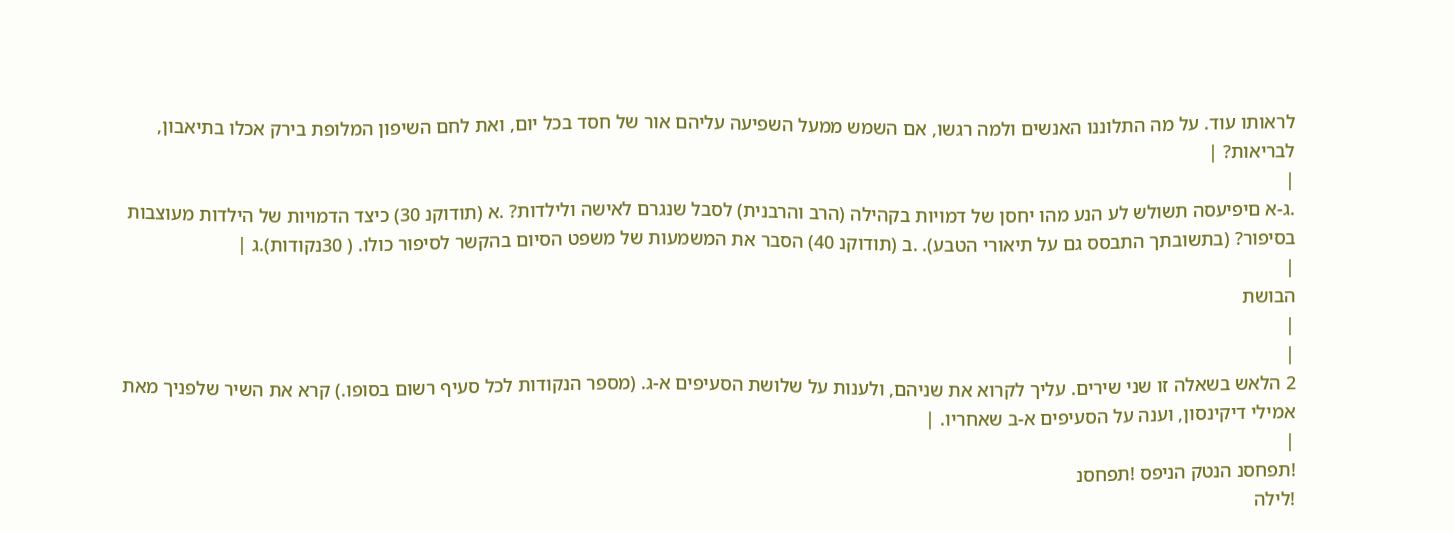לראותו עוד. על מה התלוננו האנשים ולמה רגשו, אם השמש ממעל השפיעה עליהם אור של חסד בכל יום, ואת לחם השיפון המלופת בירק אכלו בתיאבון, לבריאות? |
|
.ג-א םיפיעסה תשולש לע הנע מהו יחסן של דמויות בקהילה (הרב והרבנית) לסבל שנגרם לאישה ולילדות? .א (תודוקנ 30) כיצד הדמויות של הילדות מעוצבות בסיפור? (בתשובתך התבסס גם על תיאורי הטבע). .ב (תודוקנ 40) הסבר את המשמעות של משפט הסיום בהקשר לסיפור כולו. ( 30נקודות).ג |
|
הבושת
|
|
2 הלאש בשאלה זו שני שירים. עליך לקרוא את שניהם, ולענות על שלושת הסעיפים א-ג. (מספר הנקודות לכל סעיף רשום בסופו.) קרא את השיר שלפניך מאת אמילי דיקינסון, וענה על הסעיפים א-ב שאחריו. |
|
!תפחסנ הנטק הניפס !תפחסנ
!לילה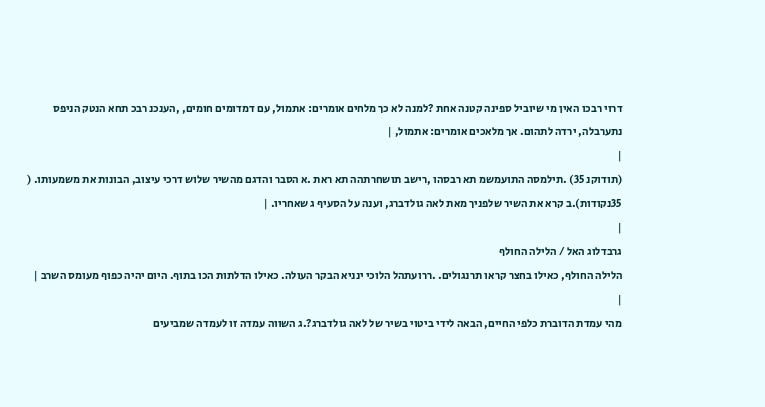דרוי רבכו האין מי שיוביל ספינה קטנה אחת ?למנה לא כך מלחים אומרים: אתמול, עם דמדומים חומים, ,הענכנ רבכ תחא הנטק הניפס נתערבלה, ירדה לתהום. אך מלאכים אומרים: אתמול, |
|
(תודוקנ 35) .תילמסה התועמשמ תא רבסהו ,רישב תושחרתהה תא ראת .א הסבר והדגם מהשיר שלוש דרכי עיצוב, הבונות את משמעותו. ( 35נקודות).ב קרא את השיר שלפניך מאת לאה גולדברג, וענה על הסעיף ג שאחריו. |
|
גרבדלוג האל / הלילה החולף
הלילה החולף, כאילו בחצר קראו תרנגולים. .ררועתהל הלוכי ינניא הבקר העולה. כאילו הדלתות הכו בתוף. היום יהיה כפוף מעומס השרב |
|
מהי עמדת הדוברת כלפי החיים, הבאה לידי ביטוי בשיר של לאה גולדברג?.ג השווה עמדה זו לעמדה שמביעים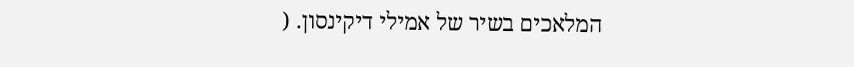המלאכים בשיר של אמילי דיקינסון. (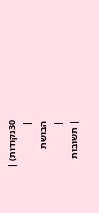30נקודות) |
|
הבושת
|
| תשובות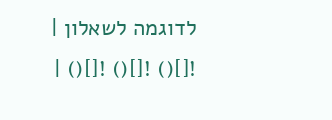לדוגמה לשאלון |
![]() ![]() ![]() |